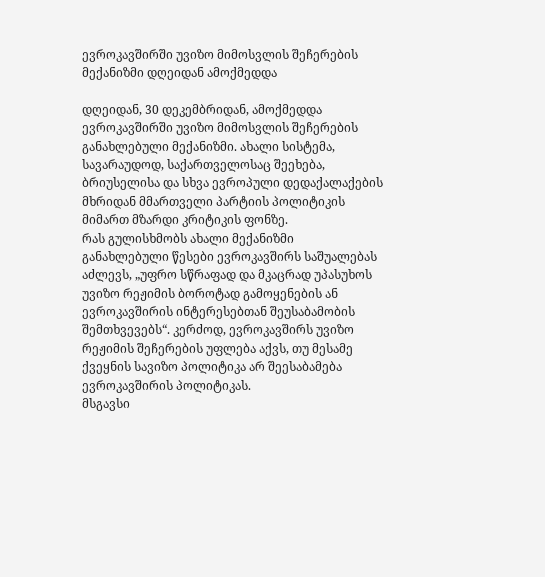ევროკავშირში უვიზო მიმოსვლის შეჩერების მექანიზმი დღეიდან ამოქმედდა

დღეიდან, 30 დეკემბრიდან, ამოქმედდა ევროკავშირში უვიზო მიმოსვლის შეჩერების განახლებული მექანიზმი. ახალი სისტემა, სავარაუდოდ, საქართველოსაც შეეხება, ბრიუსელისა და სხვა ევროპული დედაქალაქების მხრიდან მმართველი პარტიის პოლიტიკის მიმართ მზარდი კრიტიკის ფონზე.
რას გულისხმობს ახალი მექანიზმი
განახლებული წესები ევროკავშირს საშუალებას აძლევს, „უფრო სწრაფად და მკაცრად უპასუხოს უვიზო რეჟიმის ბოროტად გამოყენების ან ევროკავშირის ინტერესებთან შეუსაბამობის შემთხვევებს“. კერძოდ, ევროკავშირს უვიზო რეჟიმის შეჩერების უფლება აქვს, თუ მესამე ქვეყნის სავიზო პოლიტიკა არ შეესაბამება ევროკავშირის პოლიტიკას.
მსგავსი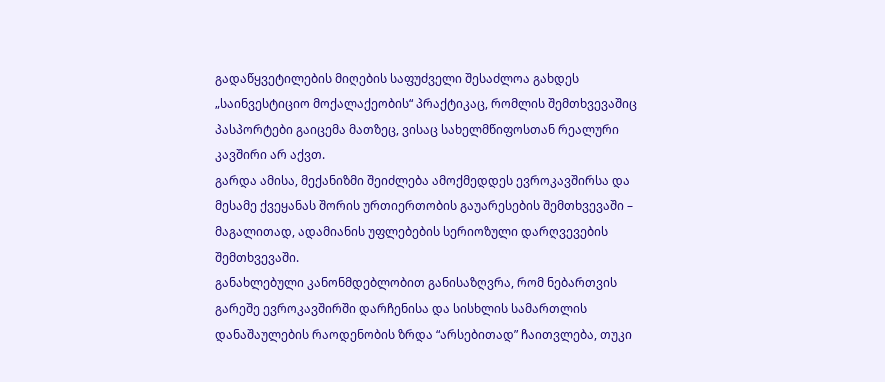გადაწყვეტილების მიღების საფუძველი შესაძლოა გახდეს „საინვესტიციო მოქალაქეობის“ პრაქტიკაც, რომლის შემთხვევაშიც პასპორტები გაიცემა მათზეც, ვისაც სახელმწიფოსთან რეალური კავშირი არ აქვთ.
გარდა ამისა, მექანიზმი შეიძლება ამოქმედდეს ევროკავშირსა და მესამე ქვეყანას შორის ურთიერთობის გაუარესების შემთხვევაში – მაგალითად, ადამიანის უფლებების სერიოზული დარღვევების შემთხვევაში.
განახლებული კანონმდებლობით განისაზღვრა, რომ ნებართვის გარეშე ევროკავშირში დარჩენისა და სისხლის სამართლის დანაშაულების რაოდენობის ზრდა “არსებითად” ჩაითვლება, თუკი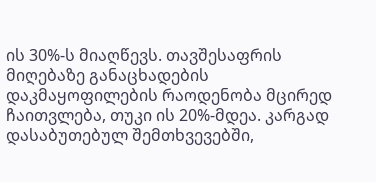ის 30%-ს მიაღწევს. თავშესაფრის მიღებაზე განაცხადების დაკმაყოფილების რაოდენობა მცირედ ჩაითვლება, თუკი ის 20%-მდეა. კარგად დასაბუთებულ შემთხვევებში,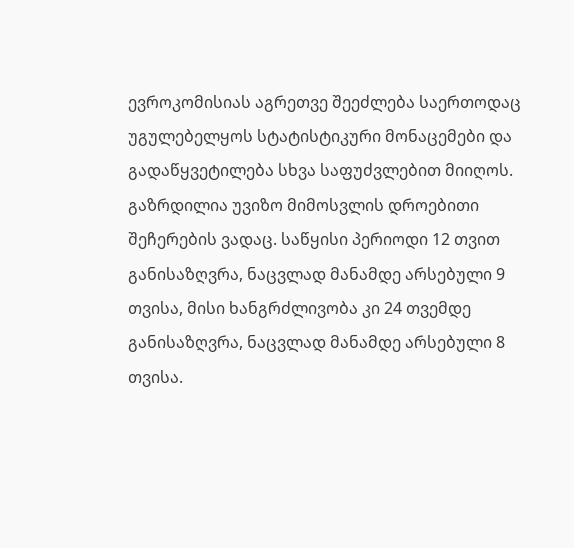ევროკომისიას აგრეთვე შეეძლება საერთოდაც უგულებელყოს სტატისტიკური მონაცემები და გადაწყვეტილება სხვა საფუძვლებით მიიღოს.
გაზრდილია უვიზო მიმოსვლის დროებითი შეჩერების ვადაც. საწყისი პერიოდი 12 თვით განისაზღვრა, ნაცვლად მანამდე არსებული 9 თვისა, მისი ხანგრძლივობა კი 24 თვემდე განისაზღვრა, ნაცვლად მანამდე არსებული 8 თვისა.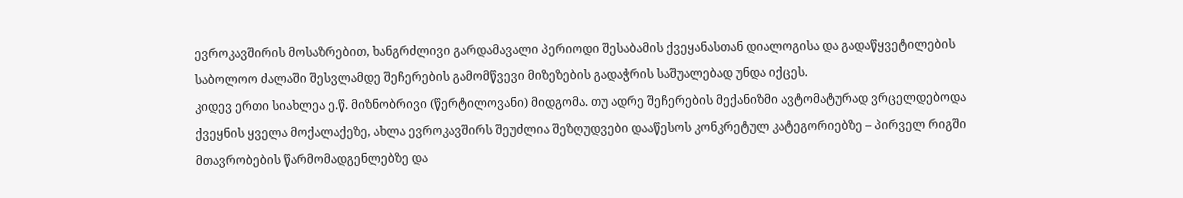ევროკავშირის მოსაზრებით, ხანგრძლივი გარდამავალი პერიოდი შესაბამის ქვეყანასთან დიალოგისა და გადაწყვეტილების საბოლოო ძალაში შესვლამდე შეჩერების გამომწვევი მიზეზების გადაჭრის საშუალებად უნდა იქცეს.
კიდევ ერთი სიახლეა ე.წ. მიზნობრივი (წერტილოვანი) მიდგომა. თუ ადრე შეჩერების მექანიზმი ავტომატურად ვრცელდებოდა ქვეყნის ყველა მოქალაქეზე, ახლა ევროკავშირს შეუძლია შეზღუდვები დააწესოს კონკრეტულ კატეგორიებზე – პირველ რიგში მთავრობების წარმომადგენლებზე და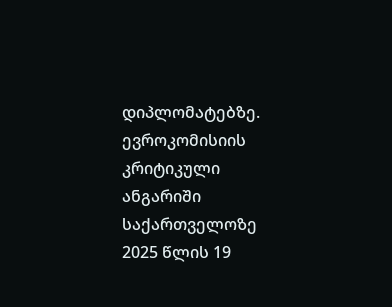დიპლომატებზე.
ევროკომისიის კრიტიკული ანგარიში საქართველოზე
2025 წლის 19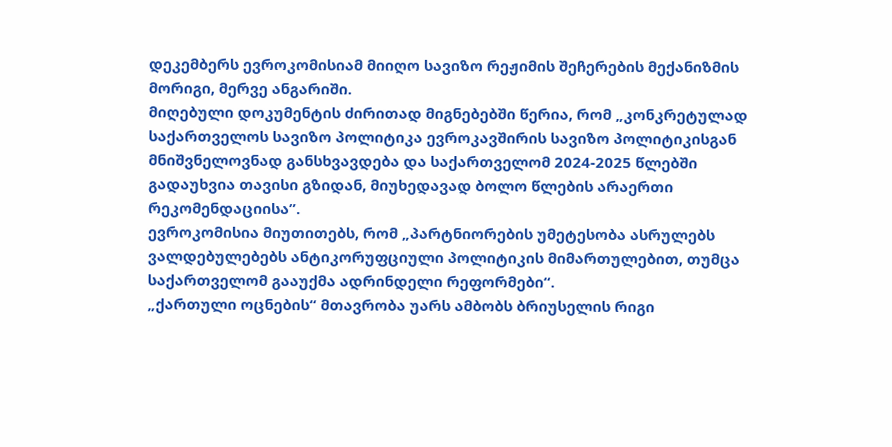დეკემბერს ევროკომისიამ მიიღო სავიზო რეჟიმის შეჩერების მექანიზმის მორიგი, მერვე ანგარიში.
მიღებული დოკუმენტის ძირითად მიგნებებში წერია, რომ „კონკრეტულად საქართველოს სავიზო პოლიტიკა ევროკავშირის სავიზო პოლიტიკისგან მნიშვნელოვნად განსხვავდება და საქართველომ 2024-2025 წლებში გადაუხვია თავისი გზიდან, მიუხედავად ბოლო წლების არაერთი რეკომენდაციისა”.
ევროკომისია მიუთითებს, რომ „პარტნიორების უმეტესობა ასრულებს ვალდებულებებს ანტიკორუფციული პოლიტიკის მიმართულებით, თუმცა საქართველომ გააუქმა ადრინდელი რეფორმები“.
„ქართული ოცნების“ მთავრობა უარს ამბობს ბრიუსელის რიგი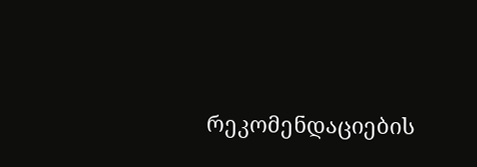რეკომენდაციების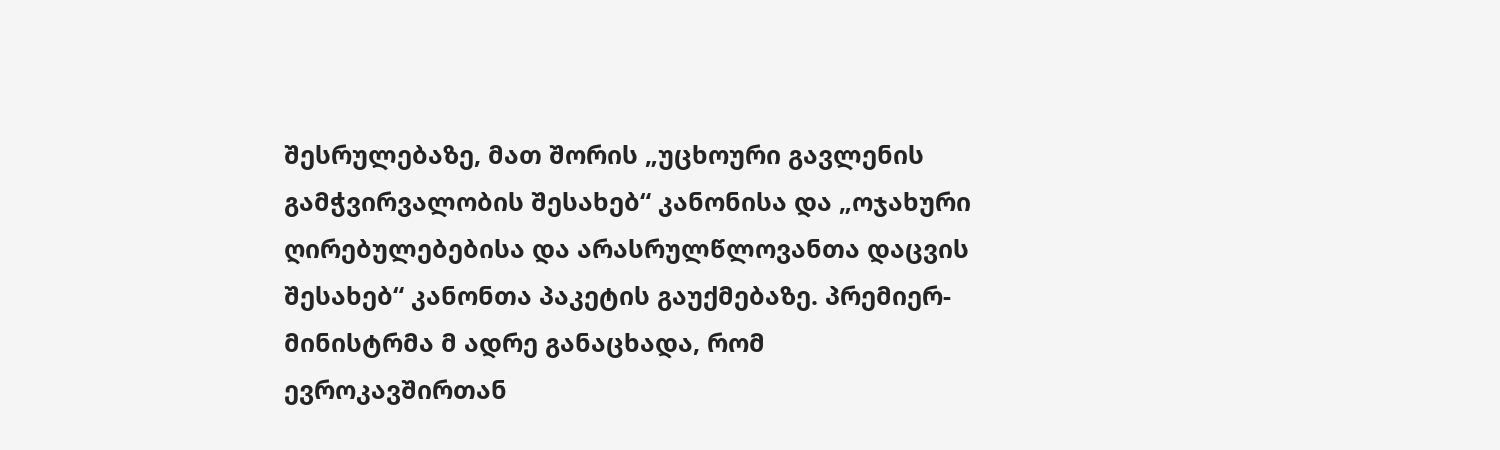შესრულებაზე, მათ შორის „უცხოური გავლენის გამჭვირვალობის შესახებ“ კანონისა და „ოჯახური ღირებულებებისა და არასრულწლოვანთა დაცვის შესახებ“ კანონთა პაკეტის გაუქმებაზე. პრემიერ-მინისტრმა მ ადრე განაცხადა, რომ ევროკავშირთან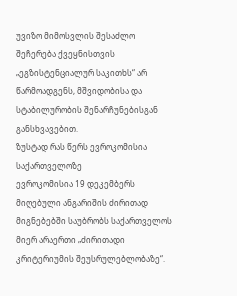უვიზო მიმოსვლის შესაძლო შეჩერება ქვეყნისთვის „ეგზისტენციალურ საკითხს“ არ წარმოადგენს, მშვიდობისა და სტაბილურობის შენარჩუნებისგან განსხვავებით.
ზუსტად რას წერს ევროკომისია საქართველოზე
ევროკომისია 19 დეკემბერს მიღებული ანგარიშის ძირითად მიგნებებში საუბრობს საქართველოს მიერ არაერთი „ძირითადი კრიტერიუმის შეუსრულებლობაზე“.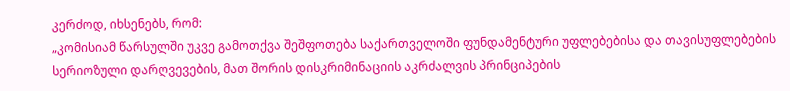კერძოდ, იხსენებს, რომ:
„კომისიამ წარსულში უკვე გამოთქვა შეშფოთება საქართველოში ფუნდამენტური უფლებებისა და თავისუფლებების სერიოზული დარღვევების, მათ შორის დისკრიმინაციის აკრძალვის პრინციპების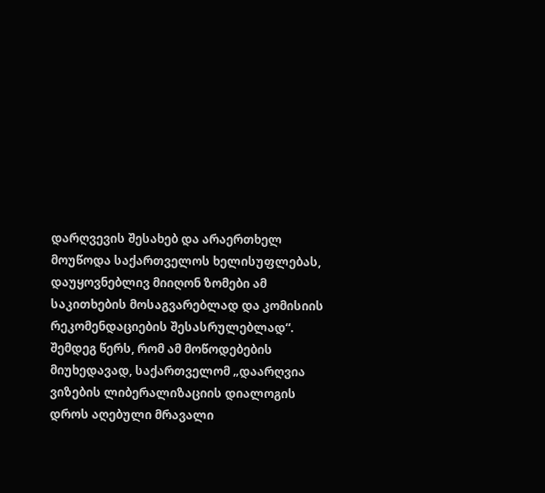დარღვევის შესახებ და არაერთხელ მოუწოდა საქართველოს ხელისუფლებას, დაუყოვნებლივ მიიღონ ზომები ამ საკითხების მოსაგვარებლად და კომისიის რეკომენდაციების შესასრულებლად“.
შემდეგ წერს, რომ ამ მოწოდებების მიუხედავად, საქართველომ „დაარღვია ვიზების ლიბერალიზაციის დიალოგის დროს აღებული მრავალი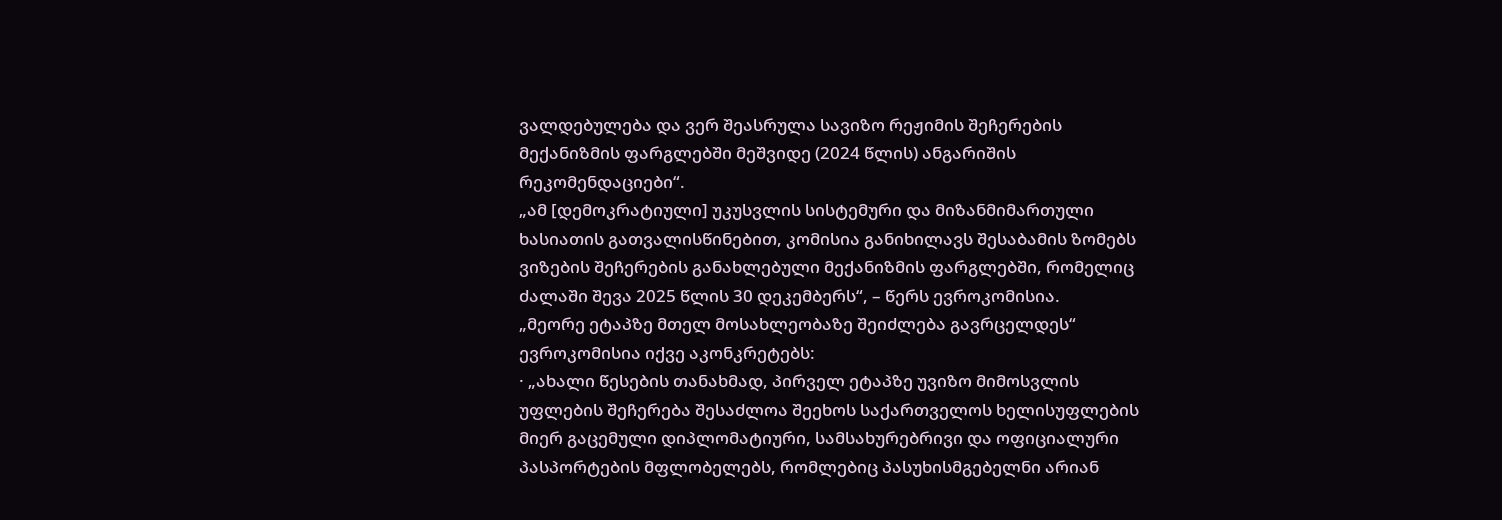ვალდებულება და ვერ შეასრულა სავიზო რეჟიმის შეჩერების მექანიზმის ფარგლებში მეშვიდე (2024 წლის) ანგარიშის რეკომენდაციები“.
„ამ [დემოკრატიული] უკუსვლის სისტემური და მიზანმიმართული ხასიათის გათვალისწინებით, კომისია განიხილავს შესაბამის ზომებს ვიზების შეჩერების განახლებული მექანიზმის ფარგლებში, რომელიც ძალაში შევა 2025 წლის 30 დეკემბერს“, – წერს ევროკომისია.
„მეორე ეტაპზე მთელ მოსახლეობაზე შეიძლება გავრცელდეს“
ევროკომისია იქვე აკონკრეტებს:
· „ახალი წესების თანახმად, პირველ ეტაპზე უვიზო მიმოსვლის უფლების შეჩერება შესაძლოა შეეხოს საქართველოს ხელისუფლების მიერ გაცემული დიპლომატიური, სამსახურებრივი და ოფიციალური პასპორტების მფლობელებს, რომლებიც პასუხისმგებელნი არიან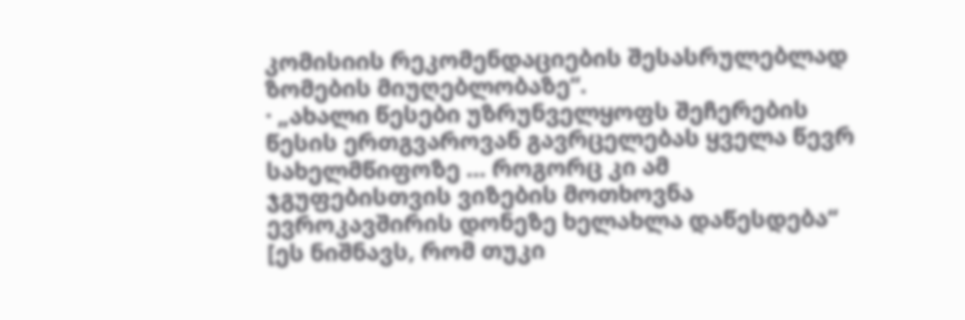კომისიის რეკომენდაციების შესასრულებლად ზომების მიუღებლობაზე“.
· „ახალი წესები უზრუნველყოფს შეჩერების წესის ერთგვაროვან გავრცელებას ყველა წევრ სახელმწიფოზე … როგორც კი ამ ჯგუფებისთვის ვიზების მოთხოვნა ევროკავშირის დონეზე ხელახლა დაწესდება“ [ეს ნიშნავს, რომ თუკი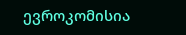ევროკომისია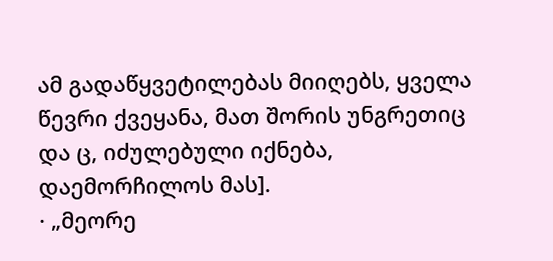ამ გადაწყვეტილებას მიიღებს, ყველა წევრი ქვეყანა, მათ შორის უნგრეთიც და ც, იძულებული იქნება, დაემორჩილოს მას].
· „მეორე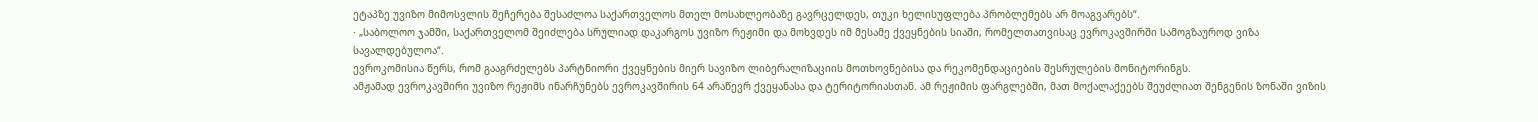ეტაპზე უვიზო მიმოსვლის შეჩერება შესაძლოა საქართველოს მთელ მოსახლეობაზე გავრცელდეს, თუკი ხელისუფლება პრობლემებს არ მოაგვარებს“.
· „საბოლოო ჯამში, საქართველომ შეიძლება სრულიად დაკარგოს უვიზო რეჟიმი და მოხვდეს იმ მესამე ქვეყნების სიაში, რომელთათვისაც ევროკავშირში სამოგზაუროდ ვიზა სავალდებულოა“.
ევროკომისია წერს, რომ გააგრძელებს პარტნიორი ქვეყნების მიერ სავიზო ლიბერალიზაციის მოთხოვნებისა და რეკომენდაციების შესრულების მონიტორინგს.
ამჟამად ევროკავშირი უვიზო რეჟიმს ინარჩუნებს ევროკავშირის 64 არაწევრ ქვეყანასა და ტერიტორიასთან. ამ რეჟიმის ფარგლებში, მათ მოქალაქეებს შეუძლიათ შენგენის ზონაში ვიზის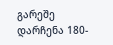გარეშე დარჩენა 180-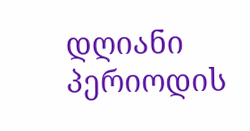დღიანი პერიოდის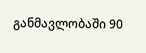განმავლობაში 90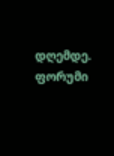დღემდე.
ფორუმი